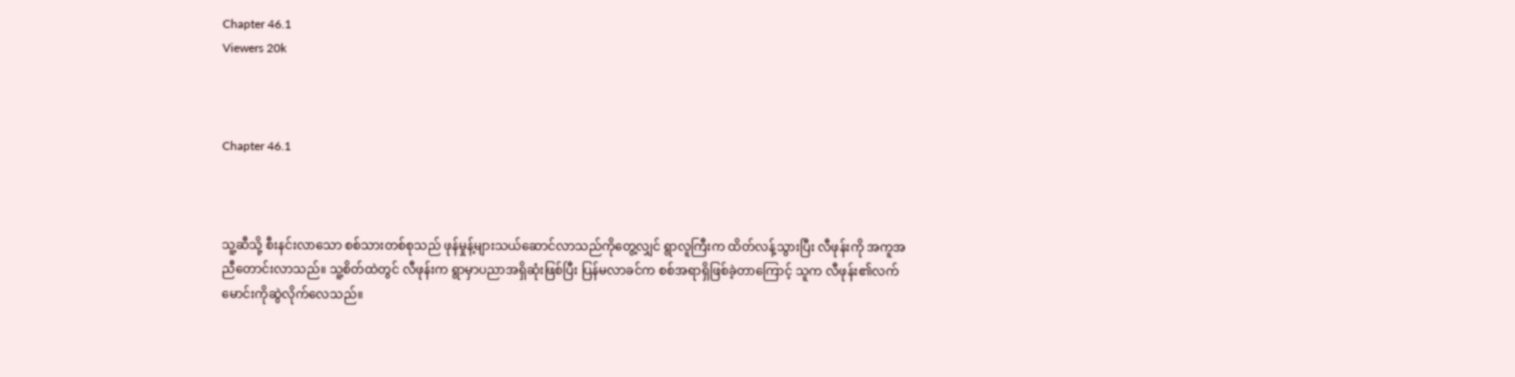Chapter 46.1
Viewers 20k



Chapter 46.1



သူ့ဆီသို့ စီးနင်းလာသော စစ်သားတစ်စုသည် ဖုန်မှုန့်များသယ်ဆောင်လာသည်ကိုတွေ့လျှင် ရွာလူကြီးက ထိတ်လန့်သွားပြီး လီဖုန်းကို အကူအညီတောင်းလာသည်။ သူ့စိတ်ထဲတွင် လီဖုန်းက ရွာမှာပညာအရှိဆုံးဖြစ်ပြီး ပြန်မလာခင်က စစ်အရာရှိဖြစ်ခဲ့တာကြောင့် သူက လီဖုန်း၏လက်မောင်းကိုဆွဲလိုက်လေသည်။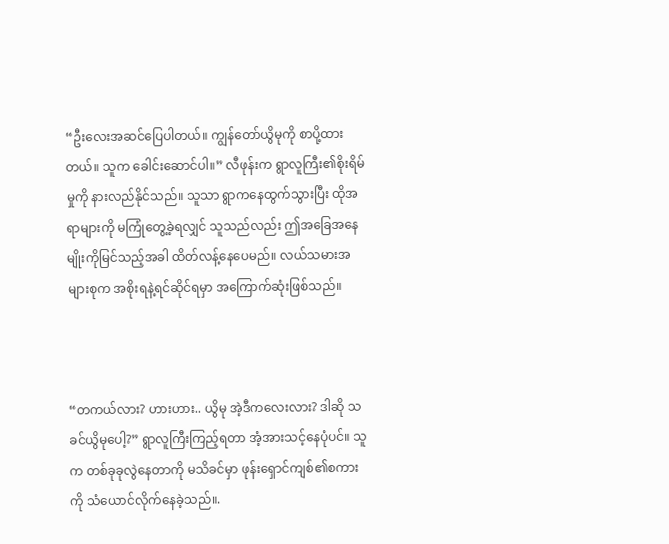“ဦးလေးအဆင်ပြေပါတယ်။ ကျွန်တော်ယွိမုကို စာပို့ထားတယ်။ သူက ခေါင်းဆောင်ပါ။” လီဖုန်းက ရွာလူကြီး၏စိုးရိမ်မှုကို နားလည်နိုင်သည်။ သူသာ ရွာကနေထွက်သွားပြီး ထိုအရာများကို မကြုံတွေ့ခဲ့ရလျှင် သူသည်လည်း ဤအခြေအနေမျိုးကိုမြင်သည့်အခါ ထိတ်လန့်နေပေမည်။ လယ်သမားအများစုက အစိုးရနဲ့ရင်ဆိုင်ရမှာ အကြောက်ဆုံးဖြစ်သည်။



“တကယ်လား? ဟားဟား.. ယွိမု အဲ့ဒီကလေးလား? ဒါဆို သခင်ယွိမုပေါ့?” ရွာလူကြီးကြည့်ရတာ အံ့အားသင့်နေပုံပင်။ သူက တစ်ခုခုလွဲနေတာကို မသိခင်မှာ ဖုန်းရှောင်ကျစ်၏စကားကို သံယောင်လိုက်နေခဲ့သည်။.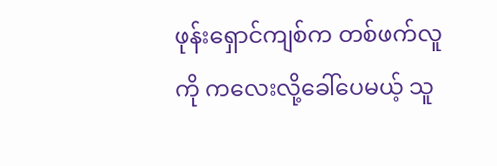ဖုန်းရှောင်ကျစ်က တစ်ဖက်လူကို ကလေးလို့ခေါ်ပေမယ့် သူ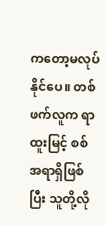ကတော့မလုပ်နိုင်ပေ။ တစ်ဖက်လူက ရာထူးမြင့် စစ်အရာရှိဖြစ်ပြီး သူတို့လို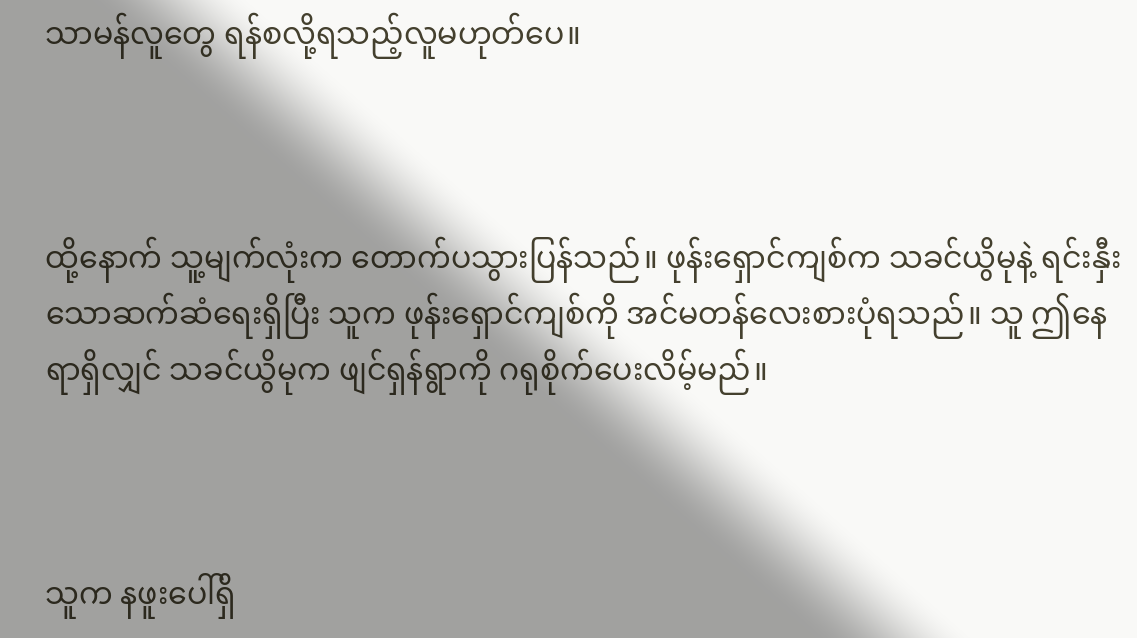သာမန်လူတွေ ရန်စလို့ရသည့်လူမဟုတ်ပေ။



ထို့နောက် သူ့မျက်လုံးက တောက်ပသွားပြန်သည်။ ဖုန်းရှောင်ကျစ်က သခင်ယွိမုနဲ့ ရင်းနှီးသောဆက်ဆံရေးရှိပြီး သူက ဖုန်းရှောင်ကျစ်ကို အင်မတန်လေးစားပုံရသည်။ သူ ဤနေရာရှိလျှင် သခင်ယွိမုက ဖျင်ရှန်ရွာကို ဂရုစိုက်ပေးလိမ့်မည်။



သူက နဖူးပေါ်ရှိ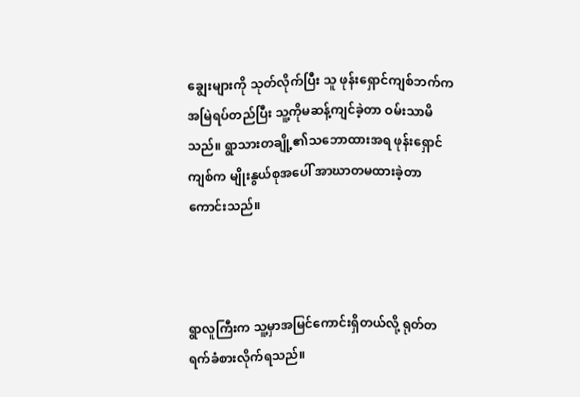ချွေးများကို သုတ်လိုက်ပြီး သူ ဖုန်းရှောင်ကျစ်ဘက်က အမြဲရပ်တည်ပြီး သူ့ကိုမဆန့်ကျင်ခဲ့တာ ဝမ်းသာမိသည်။ ရွာသားတချို့၏သဘောထားအရ ဖုန်းရှောင်ကျစ်က မျိုးနွယ်စုအပေါ် အာဃာတမထားခဲ့တာကောင်းသည်။



ရွာလူကြီးက သူ့မှာအမြင်ကောင်းရှိတယ်လို့ ရုတ်တရက်ခံစားလိုက်ရသည်။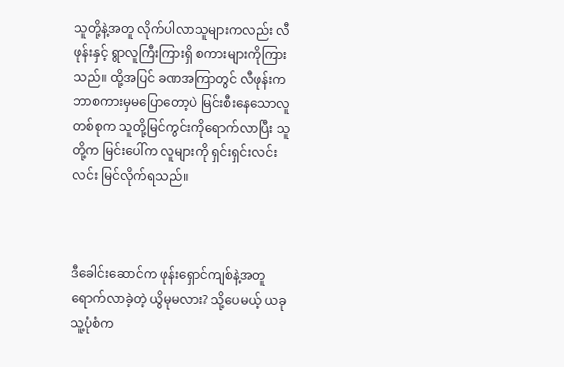သူတို့နဲ့အတူ လိုက်ပါလာသူများကလည်း လီဖုန်းနှင့် ရွာလူကြီးကြားရှိ စကားများကိုကြားသည်။ ထို့အပြင် ခဏအကြာတွင် လီဖုန်းက ဘာစကားမှမပြောတော့ပဲ မြင်းစီးနေသောလူတစ်စုက သူတို့မြင်ကွင်းကိုရောက်လာပြီး သူတို့က မြင်းပေါ်က လူများကို ရှင်းရှင်းလင်းလင်း မြင်လိုက်ရသည်။



ဒီခေါင်းဆောင်က ဖုန်းရှောင်ကျစ်နဲ့အတူ ရောက်လာခဲ့တဲ့ ယွိမုမလား? သို့ပေမယ့် ယခု သူ့ပုံစံက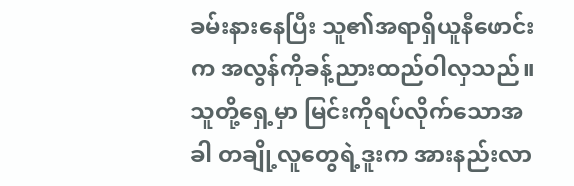ခမ်းနားနေပြီး သူ၏အရာရှိယူနီဖောင်းက အလွန်ကိုခန့်ညားထည်ဝါလှသည်။ သူတို့ရှေ့မှာ မြင်းကိုရပ်လိုက်သောအခါ တချို့လူတွေရဲ့ဒူးက အားနည်းလာ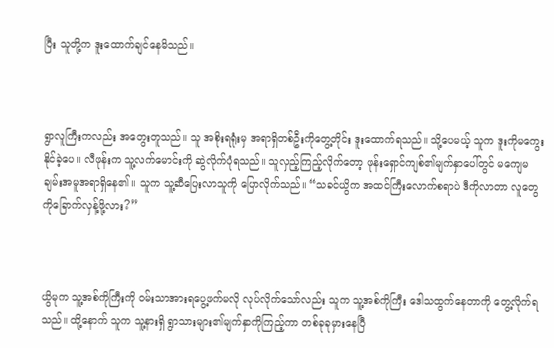ပြီး သူတို့က ဒူးထောက်ချင်နေမိသည်။



ရွာလူကြီးကလည်း အတွေးတူသည်။ သူ အစိုးရရုံးမှ အရာရှိတစ်ဦးကိုတွေ့တိုင်း ဒူးထောက်ရသည်။ သို့ပေမယ့် သူက ဒူးကိုမကွေးနိုင်ခဲ့ပေ။ လီဖုန်းက သူ့လက်မောင်းကို ဆွဲလိုက်ပုံရသည်။ သူလှည့်ကြည့်လိုက်တော့ ဖုန်းရှောင်ကျစ်၏မျက်နှာပေါ်တွင် မကျေမချမ်းအမူအရာရှိနေ၏။ သူက သူ့ဆီပြေးလာသူကို ပြောလိုက်သည်။ “သခင်ယွိက အထင်ကြီးလောက်စရာပဲ ဒီကိုလာတာ လူတွေကိုခြောက်လှန့်ဖို့လား?”



ယွိမုက သူ့အစ်ကိုကြီးကို ဝမ်းသာအားရပွေ့ဖက်မလို လုပ်လိုက်သော်လည်း သူက သူ့အစ်ကိုကြီး ဒေါသထွက်နေတာကို တွေ့လိုက်ရသည်။ ထို့နောက် သူက သူ့နားရှိ ရွာသားများ၏မျက်နှာကိုကြည့်ကာ တစ်ခုခုမှားနေပြီ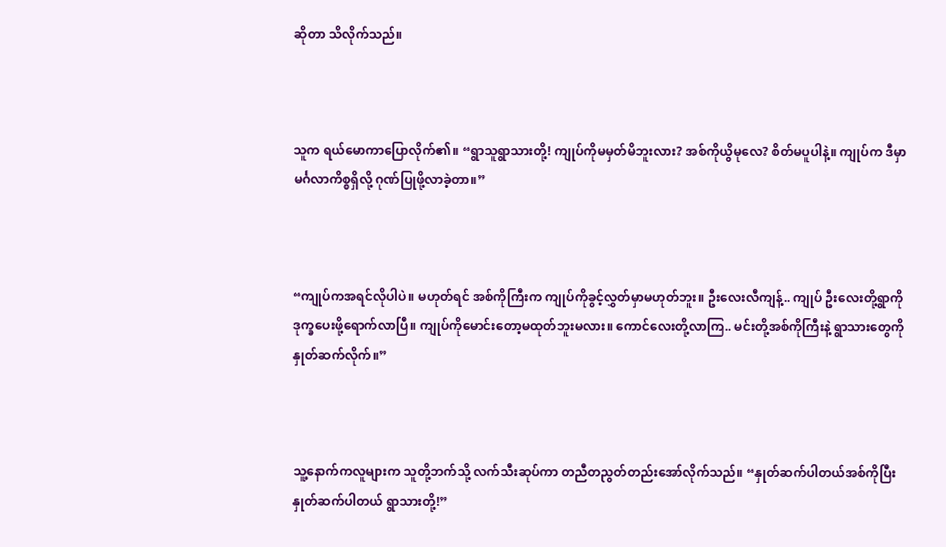ဆိုတာ သိလိုက်သည်။



သူက ရယ်မောကာပြောလိုက်၏။ “ရွာသူရွာသားတို့! ကျုပ်ကိုမမှတ်မိဘူးလား? အစ်ကိုယွိမုလေ? စိတ်မပူပါနဲ့။ ကျုပ်က ဒီမှာ မင်္ဂလာကိစ္စရှိလို့ ဂုဏ်ပြုဖို့လာခဲ့တာ။”



“ကျုပ်ကအရင်လိုပါပဲ။ မဟုတ်ရင် အစ်ကိုကြီးက ကျုပ်ကိုခွင့်လွှတ်မှာမဟုတ်ဘူး။ ဦးလေးလီကျန့်.. ကျုပ် ဦးလေးတို့ရွာကို ဒုက္ခပေးဖို့ရောက်လာပြီ။ ကျုပ်ကိုမောင်းတော့မထုတ်ဘူးမလား။ ကောင်လေးတို့လာကြ.. မင်းတို့အစ်ကိုကြီးနဲ့ ရွာသားတွေကိုနှုတ်ဆက်လိုက်။”



သူ့နောက်ကလူများက သူတို့ဘက်သို့ လက်သီးဆုပ်ကာ တညီတညွတ်တည်းအော်လိုက်သည်။ “နှုတ်ဆက်ပါတယ်အစ်ကိုပြီး နှုတ်ဆက်ပါတယ် ရွာသားတို့!”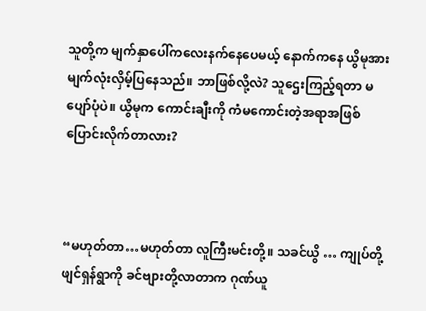သူတို့က မျက်နှာပေါ်ကလေးနက်နေပေမယ့် နောက်ကနေ ယွိမုအား မျက်လုံးလှိမ့်ပြနေသည်။ ဘာဖြစ်လို့လဲ? သူဌေးကြည့်ရတာ မပျော်ပုံပဲ။ ယွိမုက ကောင်းချီးကို ကံမကောင်းတဲ့အရာအဖြစ် ပြောင်းလိုက်တာလား?



“မဟုတ်တာ…မဟုတ်တာ လူကြီးမင်းတို့။ သခင်ယွိ … ကျုပ်တို့ဖျင်ရှန်ရွာကို ခင်ဗျားတို့လာတာက ဂုဏ်ယူ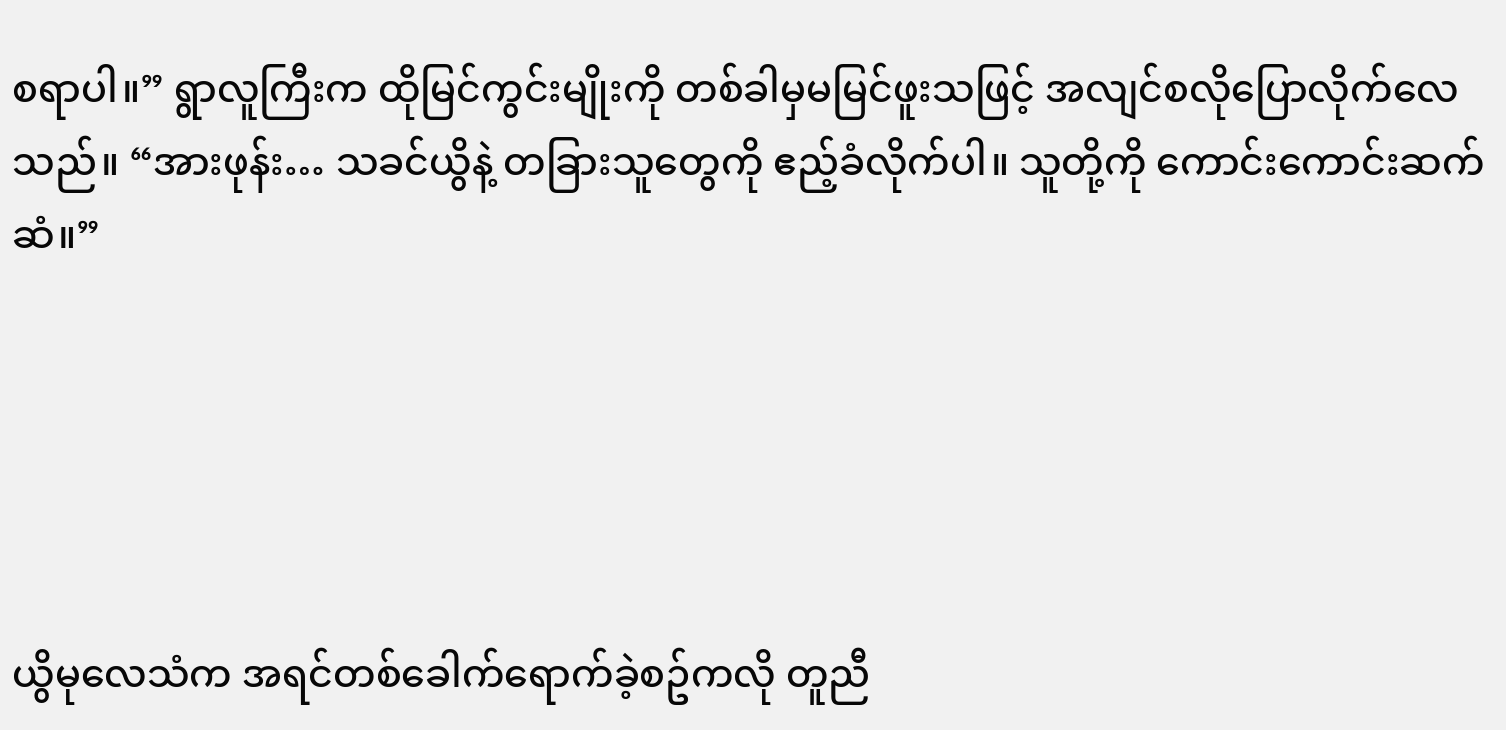စရာပါ။” ရွာလူကြီးက ထိုမြင်ကွင်းမျိုးကို တစ်ခါမှမမြင်ဖူးသဖြင့် အလျင်စလိုပြောလိုက်လေသည်။ “အားဖုန်း… သခင်ယွိနဲ့ တခြားသူတွေကို ဧည့်ခံလိုက်ပါ။ သူတို့ကို ကောင်းကောင်းဆက်ဆံ။”





ယွိမုလေသံက အရင်တစ်ခေါက်ရောက်ခဲ့စဥ်ကလို တူညီ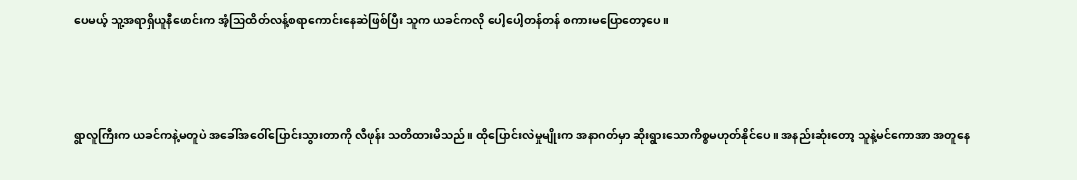ပေမယ့် သူ့အရာရှိယူနီဖောင်းက အံ့သြထိတ်လန့်စရာကောင်းနေဆဲဖြစ်ပြီး သူက ယခင်ကလို ပေါ့ပေါ့တန်တန် စကားမပြောတော့ပေ။



ရွာလူကြီးက ယခင်ကနဲ့မတူပဲ အခေါ်အဝေါ်ပြောင်းသွားတာကို လီဖုန်း သတိထားမိသည်။ ထိုပြောင်းလဲမှုမျိုးက အနာဂတ်မှာ ဆိုးရွားသောကိစ္စမဟုတ်နိုင်ပေ။ အနည်းဆုံးတော့ သူနဲ့မင်ကောအာ အတူနေ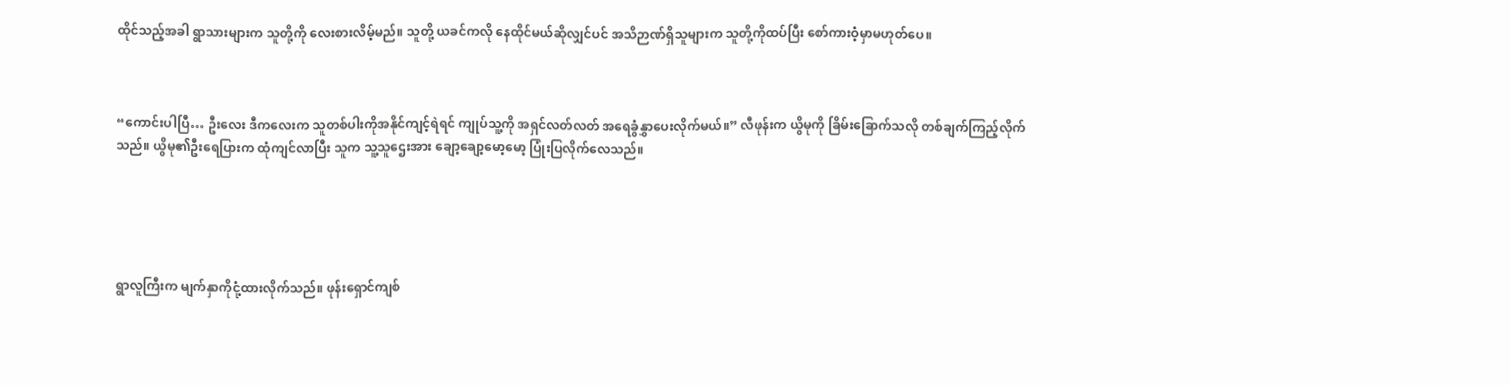ထိုင်သည့်အခါ ရွာသားများက သူတို့ကို လေးစားလိမ့်မည်။ သူတို့ ယခင်ကလို နေထိုင်မယ်ဆိုလျှင်ပင် အသိဉာဏ်ရှိသူများက သူတို့ကိုထပ်ပြီး စော်ကားဝံ့မှာမဟုတ်ပေ။



“ကောင်းပါပြီ… ဦးလေး ဒီကလေးက သူတစ်ပါးကိုအနိုင်ကျင့်ရဲရင် ကျုပ်သူ့ကို အရှင်လတ်လတ် အရေခွံနွှာပေးလိုက်မယ်။” လီဖုန်းက ယွိမုကို ခြိမ်းခြောက်သလို တစ်ချက်ကြည့်လိုက်သည်။ ယွိမု၏ဦးရေပြားက ထုံကျင်လာပြီး သူက သူ့သူဌေးအား ချော့ချော့မော့မော့ ပြုံးပြလိုက်လေသည်။





ရွာလူကြီးက မျက်နှာကိုငုံ့ထားလိုက်သည်။ ဖုန်းရှောင်ကျစ်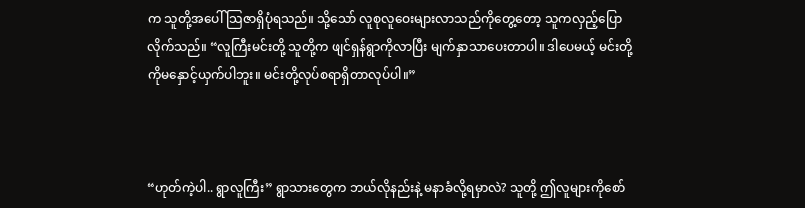က သူတို့အပေါ် သြဇာရှိပုံရသည်။ သို့သော် လူစုလူဝေးများလာသည်ကိုတွေ့တော့ သူကလှည့်ပြောလိုက်သည်။ “လူကြီးမင်းတို့ သူတို့က ဖျင်ရှန်ရွာကိုလာပြီး မျက်နှာသာပေးတာပါ။ ဒါပေမယ့် မင်းတို့ကိုမနှောင့်ယှက်ပါဘူး။ မင်းတို့လုပ်စရာရှိတာလုပ်ပါ။”



“ဟုတ်ကဲ့ပါ.. ရွာလူကြီး” ရွာသားတွေက ဘယ်လိုနည်းနဲ့ မနာခံလို့ရမှာလဲ? သူတို့ ဤလူများကိုစော်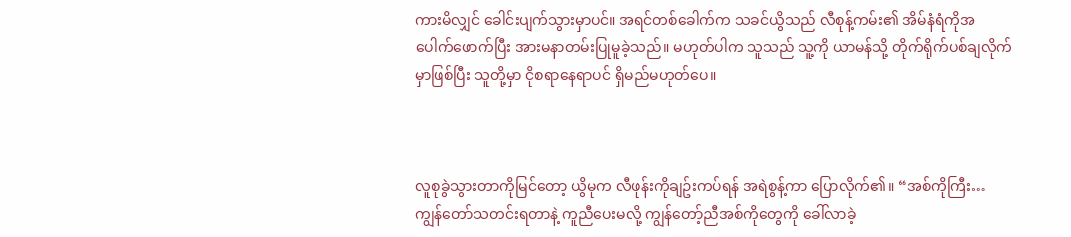ကားမိလျှင် ခေါင်းပျက်သွားမှာပင်။ အရင်တစ်ခေါက်က သခင်ယွိသည် လီစုန့်ကမ်း၏ အိမ်နံရံကိုအပေါက်ဖောက်ပြီး အားမနာတမ်းပြုမူခဲ့သည်။ မဟုတ်ပါက သူသည် သူ့ကို ယာမန်သို့ တိုက်ရိုက်ပစ်ချလိုက်မှာဖြစ်ပြီး သူတို့မှာ ငိုစရာနေရာပင် ရှိမည်မဟုတ်ပေ။



လူစုခွဲသွားတာကိုမြင်တော့ ယွိမုက လီဖုန်းကိုချဥ်းကပ်ရန် အရဲစွန့်ကာ ပြောလိုက်၏။ “အစ်ကိုကြီး… ကျွန်တော်သတင်းရတာနဲ့ ကူညီပေးမလို့ ကျွန်တော့်ညီအစ်ကိုတွေကို ခေါ်လာခဲ့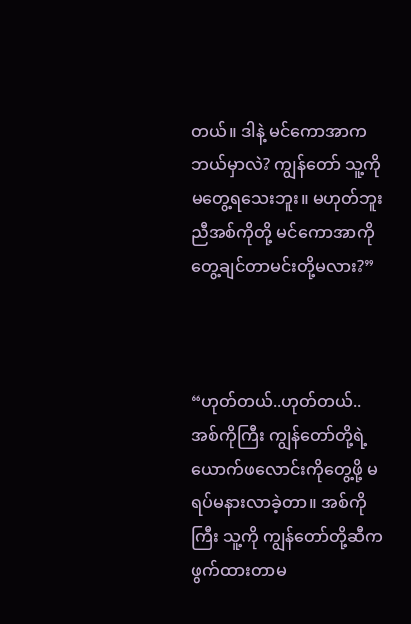တယ်။ ဒါနဲ့ မင်ကောအာက ဘယ်မှာလဲ? ကျွန်တော် သူ့ကိုမတွေ့ရသေးဘူး။ မဟုတ်ဘူး ညီအစ်ကိုတို့ မင်ကောအာကို တွေ့ချင်တာမင်းတို့မလား?”



“ဟုတ်တယ်..ဟုတ်တယ်.. အစ်ကိုကြီး ကျွန်တော်တို့ရဲ့ယောက်ဖလောင်းကိုတွေ့ဖို့ မရပ်မနားလာခဲ့တာ။ အစ်ကိုကြီး သူ့ကို ကျွန်တော်တို့ဆီက ဖွက်ထားတာမ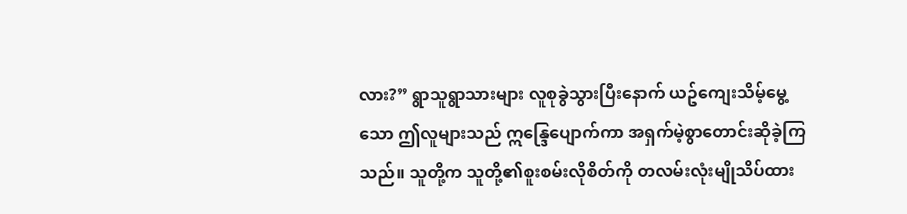လား?” ရွာသူရွာသားများ လူစုခွဲသွားပြီးနောက် ယဥ်ကျေးသိမ့်မွေ့သော ဤလူများသည် ဣန္ဒြေပျောက်ကာ အရှက်မဲ့စွာတောင်းဆိုခဲ့ကြသည်။ သူတို့က သူတို့၏စူးစမ်းလိုစိတ်ကို တလမ်းလုံးမျိုသိပ်ထား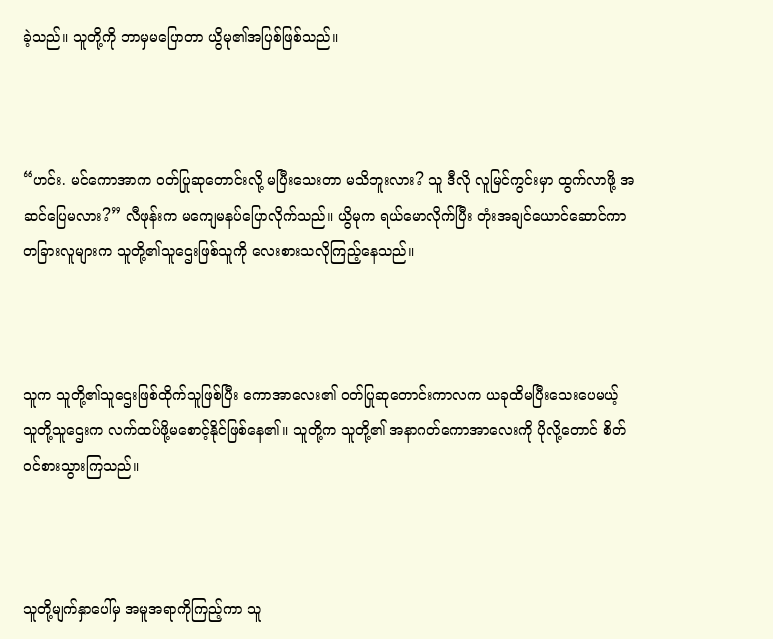ခဲ့သည်။ သူတို့ကို ဘာမှမပြောတာ ယွိမု၏အပြစ်ဖြစ်သည်။



“ဟင်း. မင်ကောအာက ဝတ်ပြုဆုတောင်းလို့ မပြီးသေးတာ မသိဘူးလား? သူ ဒီလို လူမြင်ကွင်းမှာ ထွက်လာဖို့ အဆင်ပြေမလား?” လီဖုန်းက မကျေမနပ်ပြောလိုက်သည်။ ယွိမုက ရယ်မောလိုက်ပြီး တုံးအချင်ယောင်ဆောင်ကာ တခြားလူများက သူတို့၏သူဌေးဖြစ်သူကို လေးစားသလိုကြည့်နေသည်။



သူက သူတို့၏သူဌေးဖြစ်ထိုက်သူဖြစ်ပြီး ကောအာလေး၏ ဝတ်ပြုဆုတောင်းကာလက ယခုထိမပြီးသေးပေမယ့် သူတို့သူဌေးက လက်ထပ်ဖို့မစောင့်နိုင်ဖြစ်နေ၏။ သူတို့က သူတို့၏ အနာဂတ်ကောအာလေးကို ပိုလို့တောင် စိတ်ဝင်စားသွားကြသည်။



သူတို့မျက်နှာပေါ်မှ အမူအရာကိုကြည့်ကာ သူ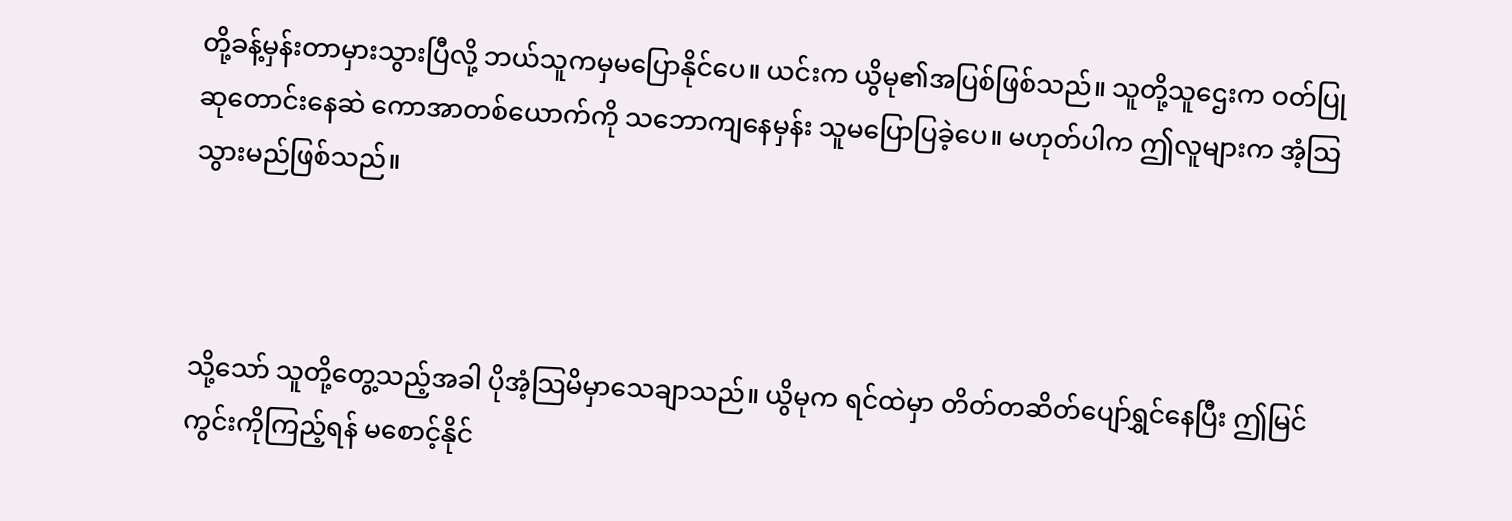တို့ခန့်မှန်းတာမှားသွားပြီလို့ ဘယ်သူကမှမပြောနိုင်ပေ။ ယင်းက ယွိမု၏အပြစ်ဖြစ်သည်။ သူတို့သူဌေးက ဝတ်ပြုဆုတောင်းနေဆဲ ကောအာတစ်ယောက်ကို သဘောကျနေမှန်း သူမပြောပြခဲ့ပေ။ မဟုတ်ပါက ဤလူများက အံ့သြသွားမည်ဖြစ်သည်။



သို့သော် သူတို့တွေ့သည့်အခါ ပိုအံ့သြမိမှာသေချာသည်။ ယွိမုက ရင်ထဲမှာ တိတ်တဆိတ်ပျော်ရွှင်နေပြီး ဤမြင်ကွင်းကိုကြည့်ရန် မစောင့်နိုင်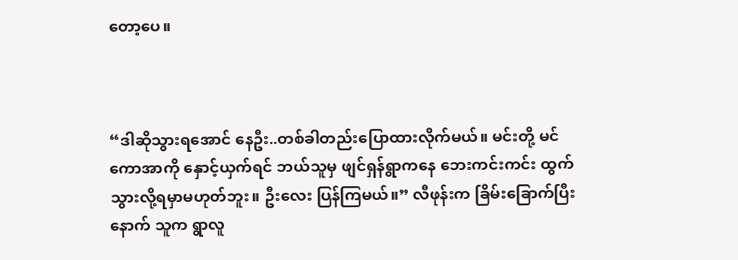တော့ပေ။



“ဒါဆိုသွားရအောင် နေဦး..တစ်ခါတည်းပြောထားလိုက်မယ်။ မင်းတို့ မင်ကောအာကို နှောင့်ယှက်ရင် ဘယ်သူမှ ဖျင်ရှန်ရွာကနေ ဘေးကင်းကင်း ထွက်သွားလို့ရမှာမဟုတ်ဘူး။ ဦးလေး ပြန်ကြမယ်။” လီဖုန်းက ခြိမ်းခြောက်ပြီးနောက် သူက ရွာလူ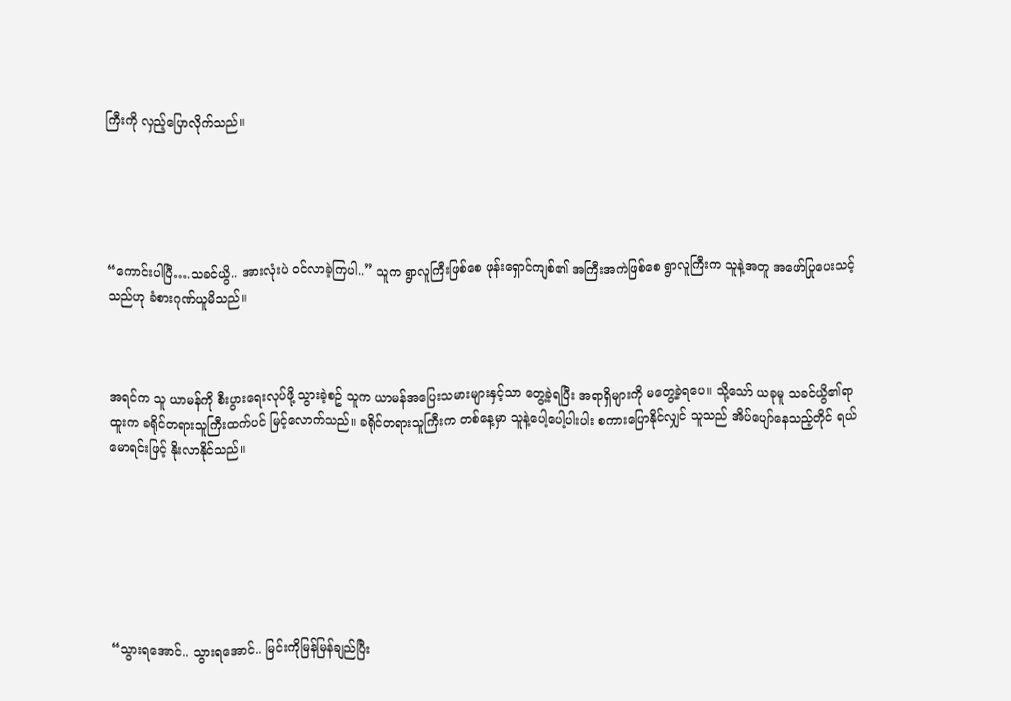ကြီးကို လှည့်ပြောလိုက်သည်။





“ကောင်းပါပြီ….သခင်ယွိ.. အားလုံးပဲ ဝင်လာခဲ့ကြပါ..” သူက ရွာလူကြီးဖြစ်စေ ဖုန်းရှောင်ကျစ်၏ အကြီးအကဲဖြစ်စေ ရွာလူကြီးက သူနဲ့အတူ အဖော်ပြုပေးသင့်သည်ဟု ခံစားဂုဏ်ယူမိသည်။



အရင်က သူ ယာမန်ကို စီးပွားရေးလုပ်ဖို့ သွားခဲ့စဥ် သူက ယာမန်အပြေးသမားများနှင့်သာ တွေ့ခဲ့ရပြီး အရာရှိများကို မတွေ့ခဲ့ရပေ။ သို့သော် ယခုမူ သခင်ယွိ၏ရာထူးက ခရိုင်တရားသူကြီးထက်ပင် မြင့်လောက်သည်။ ခရိုင်တရားသူကြီးက တစ်နေ့မှာ သူနဲ့ပေါ့ပေါ့ပါးပါး စကားပြောနိုင်လျှင် သူသည် အိပ်ပျော်နေသည့်တိုင် ရယ်မောရင်းဖြင့် နိုးလာနိုင်သည်။







“သွားရအောင်.. သွားရအောင်.. မြင်းကိုမြန်မြန်ချည်ပြီး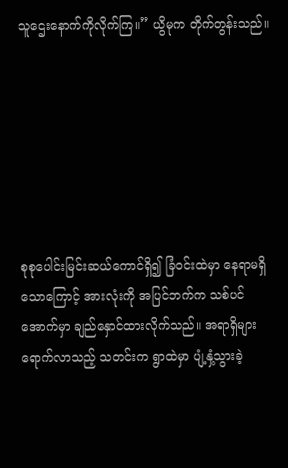သူဌေးနောက်ကိုလိုက်ကြ။” ယွိမုက တိုက်တွန်းသည်။







စုစုပေါင်းမြင်းဆယ်ကောင်ရှိ၍ ခြံဝင်းထဲမှာ နေရာမရှိသောကြောင့် အားလုံးကို အပြင်ဘက်က သစ်ပင်အောက်မှာ ချည်နှောင်ထားလိုက်သည်။ အရာရှိများရောက်လာသည့် သတင်းက ရွာထဲမှာ ပျံ့နှံ့သွားခဲ့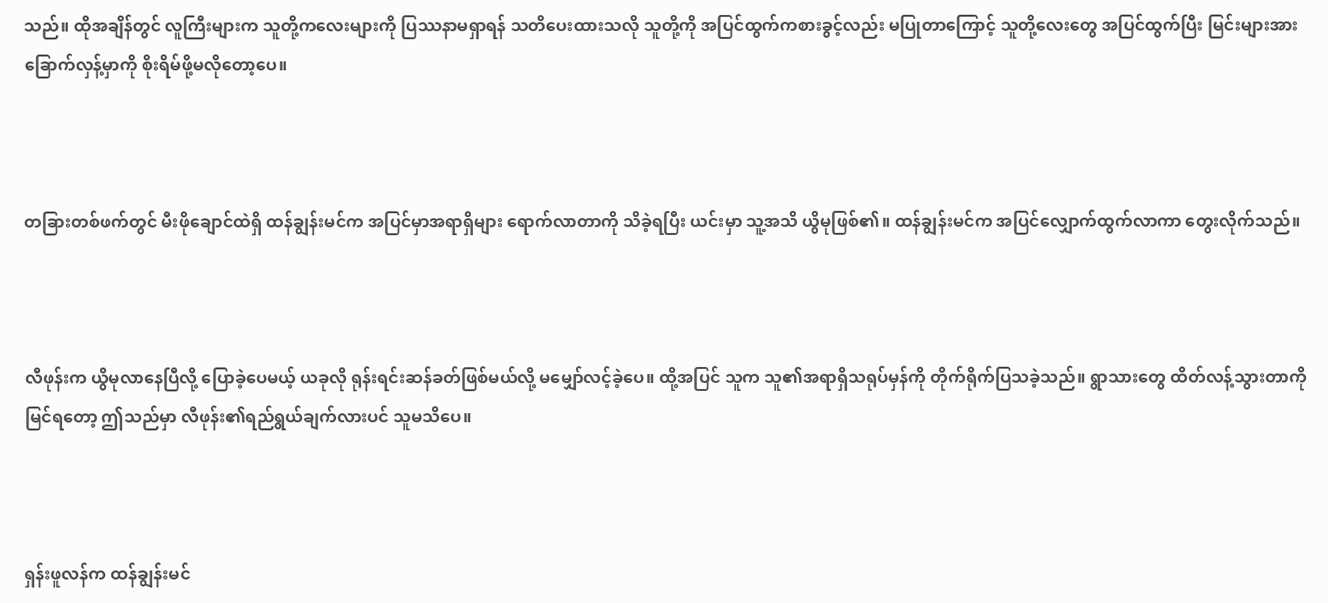သည်။ ထိုအချိန်တွင် လူကြီးများက သူတို့ကလေးများကို ပြဿနာမရှာရန် သတိပေးထားသလို သူတို့ကို အပြင်ထွက်ကစားခွင့်လည်း မပြုတာကြောင့် သူတို့လေးတွေ အပြင်ထွက်ပြီး မြင်းများအား ခြောက်လှန့်မှာကို စိုးရိမ်ဖို့မလိုတော့ပေ။



တခြားတစ်ဖက်တွင် မီးဖိုချောင်ထဲရှိ ထန်ချွန်းမင်က အပြင်မှာအရာရှိများ ရောက်လာတာကို သိခဲ့ရပြီး ယင်းမှာ သူ့အသိ ယွိမုဖြစ်၏။ ထန်ချွန်းမင်က အပြင်လျှောက်ထွက်လာကာ တွေးလိုက်သည်။



လီဖုန်းက ယွိမုလာနေပြီလို့ ပြောခဲ့ပေမယ့် ယခုလို ရုန်းရင်းဆန်ခတ်ဖြစ်မယ်လို့ မမျှော်လင့်ခဲ့ပေ။ ထို့အပြင် သူက သူ၏အရာရှိသရုပ်မှန်ကို တိုက်ရိုက်ပြသခဲ့သည်။ ရွာသားတွေ ထိတ်လန့်သွားတာကို မြင်ရတော့ ဤသည်မှာ လီဖုန်း၏ရည်ရွယ်ချက်လားပင် သူမသိပေ။



ရှန်းဖူလန်က ထန်ချွန်းမင်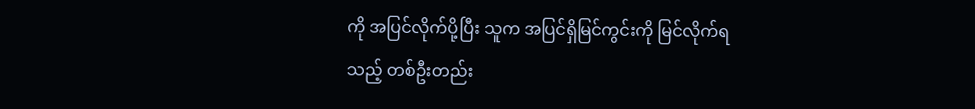ကို အပြင်လိုက်ပို့ပြီး သူက အပြင်ရှိမြင်ကွင်းကို မြင်လိုက်ရသည့် တစ်ဦးတည်း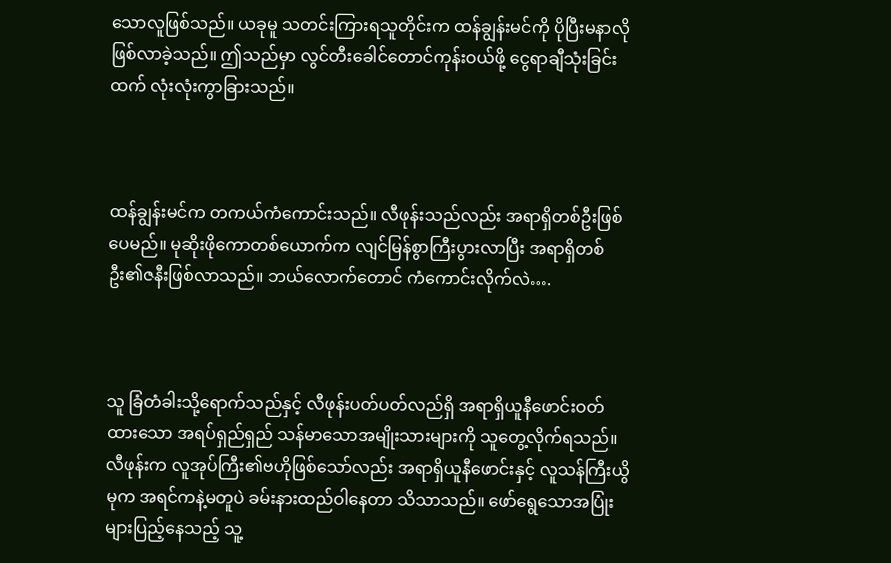သောလူဖြစ်သည်။ ယခုမူ သတင်းကြားရသူတိုင်းက ထန်ချွန်းမင်ကို ပိုပြီးမနာလိုဖြစ်လာခဲ့သည်။ ဤသည်မှာ လွင်တီးခေါင်တောင်ကုန်းဝယ်ဖို့ ငွေရာချီသုံးခြင်းထက် လုံးလုံးကွာခြားသည်။



ထန်ချွန်းမင်က တကယ်ကံကောင်းသည်။ လီဖုန်းသည်လည်း အရာရှိတစ်ဦးဖြစ်ပေမည်။ မုဆိုးဖိုကောတစ်ယောက်က လျင်မြန်စွာကြီးပွားလာပြီး အရာရှိတစ်ဦး၏ဇနီးဖြစ်လာသည်။ ဘယ်လောက်တောင် ကံကောင်းလိုက်လဲ….



သူ ခြံတံခါးသို့ရောက်သည်နှင့် လီဖုန်းပတ်ပတ်လည်ရှိ အရာရှိယူနီဖောင်းဝတ်ထားသော အရပ်ရှည်ရှည် သန်မာသောအမျိုးသားများကို သူတွေ့လိုက်ရသည်။ လီဖုန်းက လူအုပ်ကြီး၏ဗဟိုဖြစ်သော်လည်း အရာရှိယူနီဖောင်းနှင့် လူသန်ကြီးယွိမုက အရင်ကနဲ့မတူပဲ ခမ်းနားထည်ဝါနေတာ သိသာသည်။ ဖော်ရွေသောအပြုံးများပြည့်နေသည့် သူ့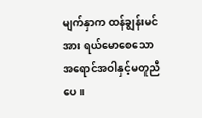မျက်နှာက ထန်ချွန်းမင်အား ရယ်မောစေသော အရောင်အဝါနှင့်မတူညီပေ။